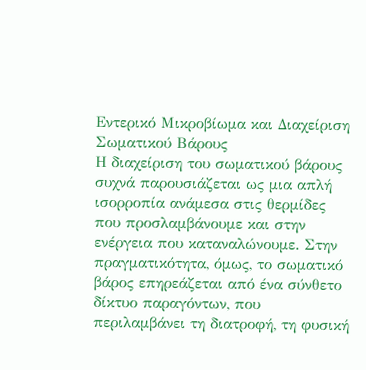Εντερικό Μικροβίωμα και Διαχείριση Σωματικού Βάρους
Η διαχείριση του σωματικού βάρους συχνά παρουσιάζεται ως μια απλή ισορροπία ανάμεσα στις θερμίδες που προσλαμβάνουμε και στην ενέργεια που καταναλώνουμε. Στην πραγματικότητα, όμως, το σωματικό βάρος επηρεάζεται από ένα σύνθετο δίκτυο παραγόντων, που περιλαμβάνει τη διατροφή, τη φυσική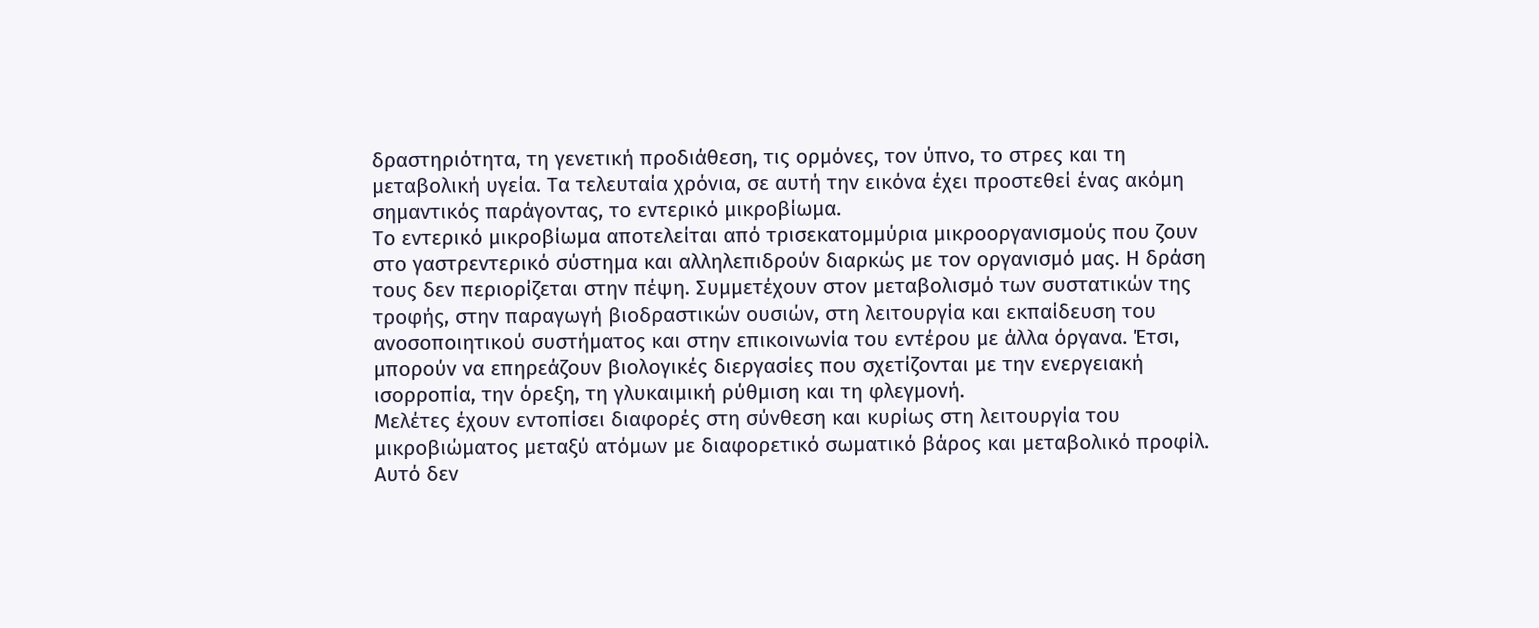δραστηριότητα, τη γενετική προδιάθεση, τις ορμόνες, τον ύπνο, το στρες και τη μεταβολική υγεία. Τα τελευταία χρόνια, σε αυτή την εικόνα έχει προστεθεί ένας ακόμη σημαντικός παράγοντας, το εντερικό μικροβίωμα.
Το εντερικό μικροβίωμα αποτελείται από τρισεκατομμύρια μικροοργανισμούς που ζουν στο γαστρεντερικό σύστημα και αλληλεπιδρούν διαρκώς με τον οργανισμό μας. Η δράση τους δεν περιορίζεται στην πέψη. Συμμετέχουν στον μεταβολισμό των συστατικών της τροφής, στην παραγωγή βιοδραστικών ουσιών, στη λειτουργία και εκπαίδευση του ανοσοποιητικού συστήματος και στην επικοινωνία του εντέρου με άλλα όργανα. Έτσι, μπορούν να επηρεάζουν βιολογικές διεργασίες που σχετίζονται με την ενεργειακή ισορροπία, την όρεξη, τη γλυκαιμική ρύθμιση και τη φλεγμονή.
Μελέτες έχουν εντοπίσει διαφορές στη σύνθεση και κυρίως στη λειτουργία του μικροβιώματος μεταξύ ατόμων με διαφορετικό σωματικό βάρος και μεταβολικό προφίλ. Αυτό δεν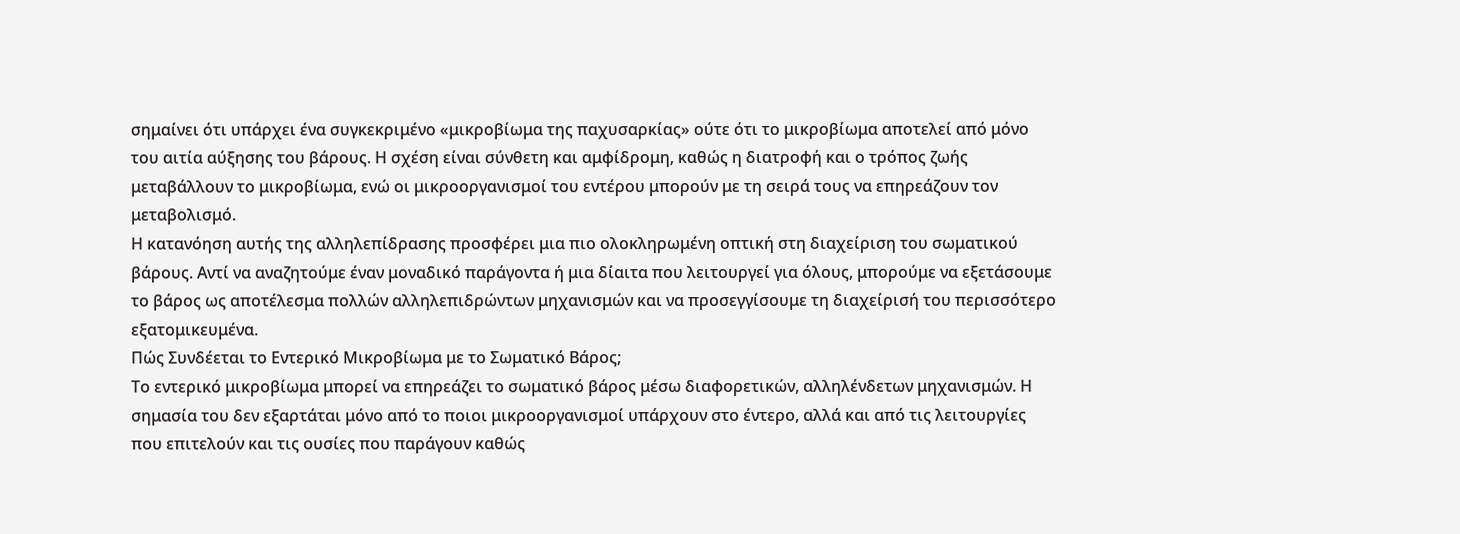σημαίνει ότι υπάρχει ένα συγκεκριμένο «μικροβίωμα της παχυσαρκίας» ούτε ότι το μικροβίωμα αποτελεί από μόνο του αιτία αύξησης του βάρους. Η σχέση είναι σύνθετη και αμφίδρομη, καθώς η διατροφή και ο τρόπος ζωής μεταβάλλουν το μικροβίωμα, ενώ οι μικροοργανισμοί του εντέρου μπορούν με τη σειρά τους να επηρεάζουν τον μεταβολισμό.
Η κατανόηση αυτής της αλληλεπίδρασης προσφέρει μια πιο ολοκληρωμένη οπτική στη διαχείριση του σωματικού βάρους. Αντί να αναζητούμε έναν μοναδικό παράγοντα ή μια δίαιτα που λειτουργεί για όλους, μπορούμε να εξετάσουμε το βάρος ως αποτέλεσμα πολλών αλληλεπιδρώντων μηχανισμών και να προσεγγίσουμε τη διαχείρισή του περισσότερο εξατομικευμένα.
Πώς Συνδέεται το Εντερικό Μικροβίωμα με το Σωματικό Βάρος;
Το εντερικό μικροβίωμα μπορεί να επηρεάζει το σωματικό βάρος μέσω διαφορετικών, αλληλένδετων μηχανισμών. Η σημασία του δεν εξαρτάται μόνο από το ποιοι μικροοργανισμοί υπάρχουν στο έντερο, αλλά και από τις λειτουργίες που επιτελούν και τις ουσίες που παράγουν καθώς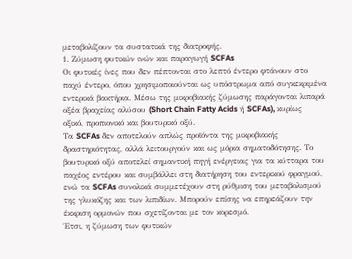μεταβολίζουν τα συστατικά της διατροφής.
1. Ζύμωση φυτικών ινών και παραγωγή SCFAs
Οι φυτικές ίνες που δεν πέπτονται στο λεπτό έντερο φτάνουν στο παχύ έντερο, όπου χρησιμοποιούνται ως υπόστρωμα από συγκεκριμένα εντερικά βακτήρια. Μέσω της μικροβιακής ζύμωσης παράγονται λιπαρά οξέα βραχείας αλύσου (Short Chain Fatty Acids ή SCFAs), κυρίως οξικό, προπιονικό και βουτυρικό οξύ.
Τα SCFAs δεν αποτελούν απλώς προϊόντα της μικροβιακής δραστηριότητας, αλλά λειτουργούν και ως μόρια σηματοδότησης. Το βουτυρικό οξύ αποτελεί σημαντική πηγή ενέργειας για τα κύτταρα του παχέος εντέρου και συμβάλλει στη διατήρηση του εντερικού φραγμού, ενώ τα SCFAs συνολικά συμμετέχουν στη ρύθμιση του μεταβολισμού της γλυκόζης και των λιπιδίων. Μπορούν επίσης να επηρεάζουν την έκκριση ορμονών που σχετίζονται με τον κορεσμό.
Έτσι, η ζύμωση των φυτικών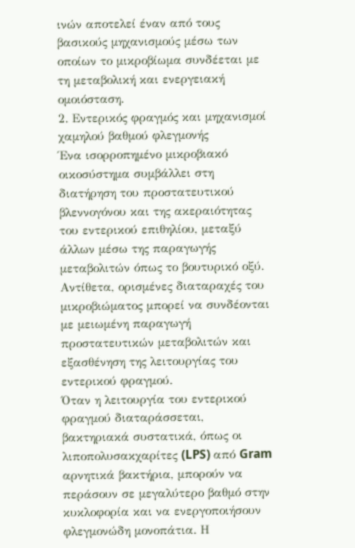ινών αποτελεί έναν από τους βασικούς μηχανισμούς μέσω των οποίων το μικροβίωμα συνδέεται με τη μεταβολική και ενεργειακή ομοιόσταση.
2. Εντερικός φραγμός και μηχανισμοί χαμηλού βαθμού φλεγμονής
Ένα ισορροπημένο μικροβιακό οικοσύστημα συμβάλλει στη διατήρηση του προστατευτικού βλεννογόνου και της ακεραιότητας του εντερικού επιθηλίου, μεταξύ άλλων μέσω της παραγωγής μεταβολιτών όπως το βουτυρικό οξύ. Αντίθετα, ορισμένες διαταραχές του μικροβιώματος μπορεί να συνδέονται με μειωμένη παραγωγή προστατευτικών μεταβολιτών και εξασθένηση της λειτουργίας του εντερικού φραγμού.
Όταν η λειτουργία του εντερικού φραγμού διαταράσσεται, βακτηριακά συστατικά, όπως οι λιποπολυσακχαρίτες (LPS) από Gram αρνητικά βακτήρια, μπορούν να περάσουν σε μεγαλύτερο βαθμό στην κυκλοφορία και να ενεργοποιήσουν φλεγμονώδη μονοπάτια. Η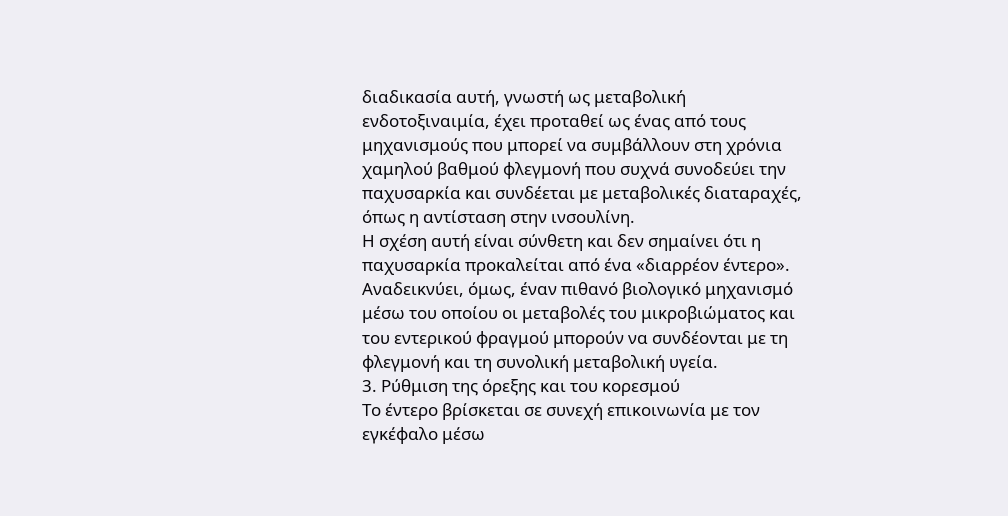διαδικασία αυτή, γνωστή ως μεταβολική ενδοτοξιναιμία, έχει προταθεί ως ένας από τους μηχανισμούς που μπορεί να συμβάλλουν στη χρόνια χαμηλού βαθμού φλεγμονή που συχνά συνοδεύει την παχυσαρκία και συνδέεται με μεταβολικές διαταραχές, όπως η αντίσταση στην ινσουλίνη.
Η σχέση αυτή είναι σύνθετη και δεν σημαίνει ότι η παχυσαρκία προκαλείται από ένα «διαρρέον έντερο». Αναδεικνύει, όμως, έναν πιθανό βιολογικό μηχανισμό μέσω του οποίου οι μεταβολές του μικροβιώματος και του εντερικού φραγμού μπορούν να συνδέονται με τη φλεγμονή και τη συνολική μεταβολική υγεία.
3. Ρύθμιση της όρεξης και του κορεσμού
Το έντερο βρίσκεται σε συνεχή επικοινωνία με τον εγκέφαλο μέσω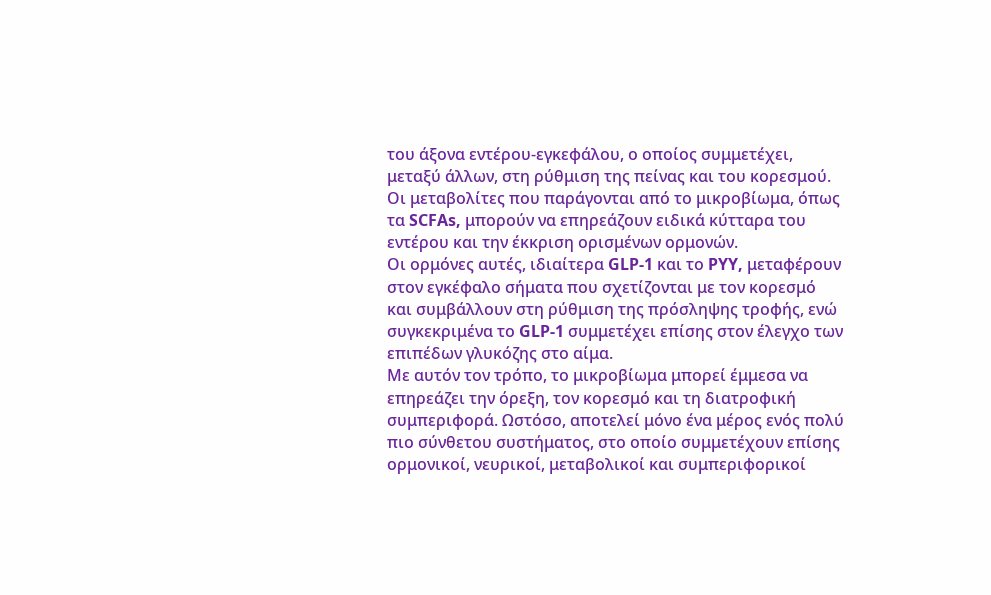του άξονα εντέρου-εγκεφάλου, ο οποίος συμμετέχει, μεταξύ άλλων, στη ρύθμιση της πείνας και του κορεσμού. Οι μεταβολίτες που παράγονται από το μικροβίωμα, όπως τα SCFAs, μπορούν να επηρεάζουν ειδικά κύτταρα του εντέρου και την έκκριση ορισμένων ορμονών.
Οι ορμόνες αυτές, ιδιαίτερα GLP-1 και το PYY, μεταφέρουν στον εγκέφαλο σήματα που σχετίζονται με τον κορεσμό και συμβάλλουν στη ρύθμιση της πρόσληψης τροφής, ενώ συγκεκριμένα το GLP-1 συμμετέχει επίσης στον έλεγχο των επιπέδων γλυκόζης στο αίμα.
Με αυτόν τον τρόπο, το μικροβίωμα μπορεί έμμεσα να επηρεάζει την όρεξη, τον κορεσμό και τη διατροφική συμπεριφορά. Ωστόσο, αποτελεί μόνο ένα μέρος ενός πολύ πιο σύνθετου συστήματος, στο οποίο συμμετέχουν επίσης ορμονικοί, νευρικοί, μεταβολικοί και συμπεριφορικοί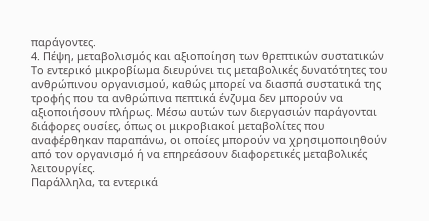παράγοντες.
4. Πέψη, μεταβολισμός και αξιοποίηση των θρεπτικών συστατικών
Το εντερικό μικροβίωμα διευρύνει τις μεταβολικές δυνατότητες του ανθρώπινου οργανισμού, καθώς μπορεί να διασπά συστατικά της τροφής που τα ανθρώπινα πεπτικά ένζυμα δεν μπορούν να αξιοποιήσουν πλήρως. Μέσω αυτών των διεργασιών παράγονται διάφορες ουσίες, όπως οι μικροβιακοί μεταβολίτες που αναφέρθηκαν παραπάνω, οι οποίες μπορούν να χρησιμοποιηθούν από τον οργανισμό ή να επηρεάσουν διαφορετικές μεταβολικές λειτουργίες.
Παράλληλα, τα εντερικά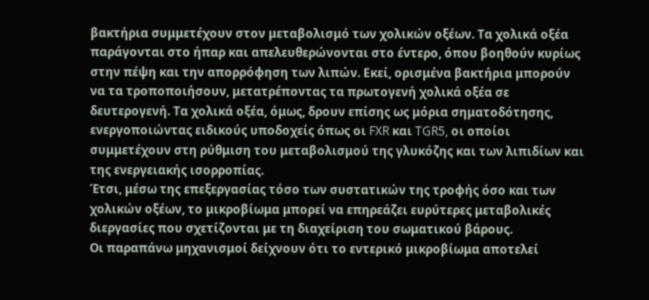βακτήρια συμμετέχουν στον μεταβολισμό των χολικών οξέων. Τα χολικά οξέα παράγονται στο ήπαρ και απελευθερώνονται στο έντερο, όπου βοηθούν κυρίως στην πέψη και την απορρόφηση των λιπών. Εκεί, ορισμένα βακτήρια μπορούν να τα τροποποιήσουν, μετατρέποντας τα πρωτογενή χολικά οξέα σε δευτερογενή. Τα χολικά οξέα, όμως, δρουν επίσης ως μόρια σηματοδότησης, ενεργοποιώντας ειδικούς υποδοχείς όπως οι FXR και TGR5, οι οποίοι συμμετέχουν στη ρύθμιση του μεταβολισμού της γλυκόζης και των λιπιδίων και της ενεργειακής ισορροπίας.
Έτσι, μέσω της επεξεργασίας τόσο των συστατικών της τροφής όσο και των χολικών οξέων, το μικροβίωμα μπορεί να επηρεάζει ευρύτερες μεταβολικές διεργασίες που σχετίζονται με τη διαχείριση του σωματικού βάρους.
Οι παραπάνω μηχανισμοί δείχνουν ότι το εντερικό μικροβίωμα αποτελεί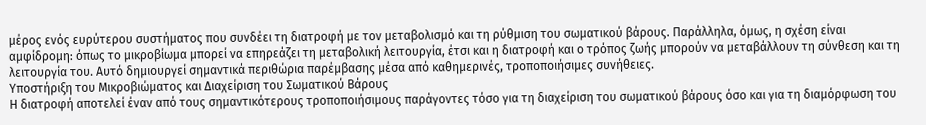μέρος ενός ευρύτερου συστήματος που συνδέει τη διατροφή με τον μεταβολισμό και τη ρύθμιση του σωματικού βάρους. Παράλληλα, όμως, η σχέση είναι αμφίδρομη: όπως το μικροβίωμα μπορεί να επηρεάζει τη μεταβολική λειτουργία, έτσι και η διατροφή και ο τρόπος ζωής μπορούν να μεταβάλλουν τη σύνθεση και τη λειτουργία του. Αυτό δημιουργεί σημαντικά περιθώρια παρέμβασης μέσα από καθημερινές, τροποποιήσιμες συνήθειες.
Υποστήριξη του Μικροβιώματος και Διαχείριση του Σωματικού Βάρους
Η διατροφή αποτελεί έναν από τους σημαντικότερους τροποποιήσιμους παράγοντες τόσο για τη διαχείριση του σωματικού βάρους όσο και για τη διαμόρφωση του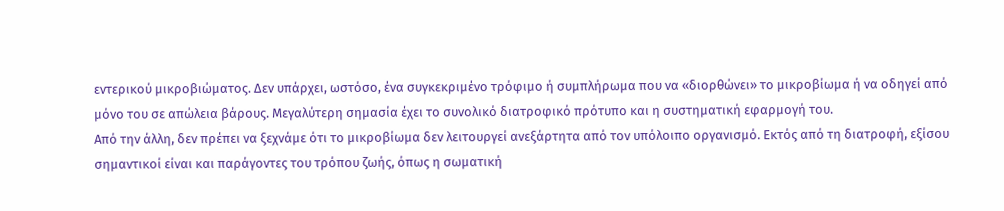εντερικού μικροβιώματος. Δεν υπάρχει, ωστόσο, ένα συγκεκριμένο τρόφιμο ή συμπλήρωμα που να «διορθώνει» το μικροβίωμα ή να οδηγεί από μόνο του σε απώλεια βάρους. Μεγαλύτερη σημασία έχει το συνολικό διατροφικό πρότυπο και η συστηματική εφαρμογή του.
Από την άλλη, δεν πρέπει να ξεχνάμε ότι το μικροβίωμα δεν λειτουργεί ανεξάρτητα από τον υπόλοιπο οργανισμό. Εκτός από τη διατροφή, εξίσου σημαντικοί είναι και παράγοντες του τρόπου ζωής, όπως η σωματική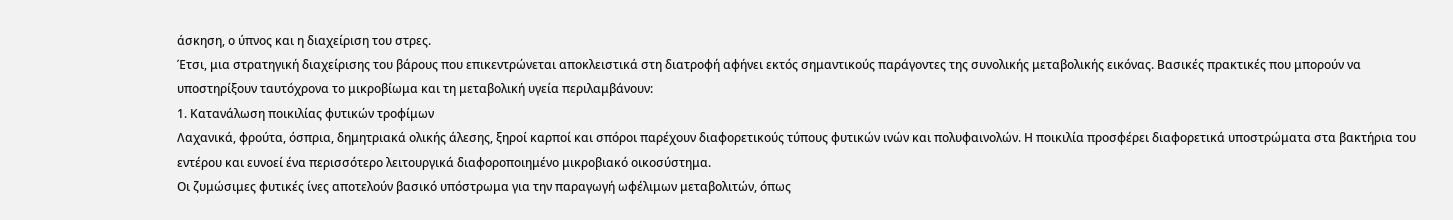άσκηση, ο ύπνος και η διαχείριση του στρες.
Έτσι, μια στρατηγική διαχείρισης του βάρους που επικεντρώνεται αποκλειστικά στη διατροφή αφήνει εκτός σημαντικούς παράγοντες της συνολικής μεταβολικής εικόνας. Βασικές πρακτικές που μπορούν να υποστηρίξουν ταυτόχρονα το μικροβίωμα και τη μεταβολική υγεία περιλαμβάνουν:
1. Κατανάλωση ποικιλίας φυτικών τροφίμων
Λαχανικά, φρούτα, όσπρια, δημητριακά ολικής άλεσης, ξηροί καρποί και σπόροι παρέχουν διαφορετικούς τύπους φυτικών ινών και πολυφαινολών. Η ποικιλία προσφέρει διαφορετικά υποστρώματα στα βακτήρια του εντέρου και ευνοεί ένα περισσότερο λειτουργικά διαφοροποιημένο μικροβιακό οικοσύστημα.
Οι ζυμώσιμες φυτικές ίνες αποτελούν βασικό υπόστρωμα για την παραγωγή ωφέλιμων μεταβολιτών, όπως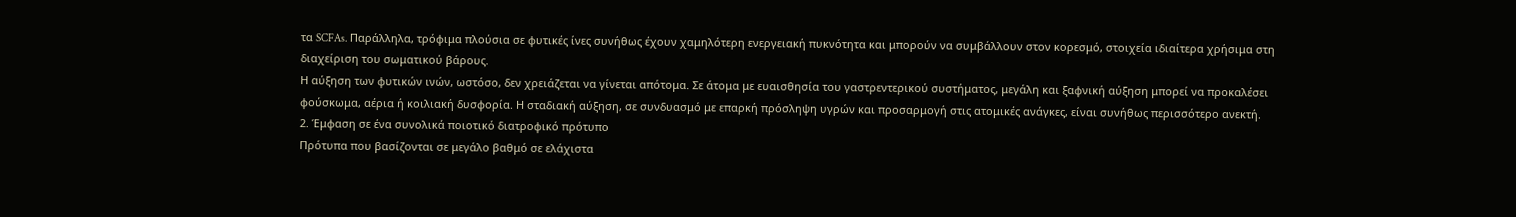τα SCFAs. Παράλληλα, τρόφιμα πλούσια σε φυτικές ίνες συνήθως έχουν χαμηλότερη ενεργειακή πυκνότητα και μπορούν να συμβάλλουν στον κορεσμό, στοιχεία ιδιαίτερα χρήσιμα στη διαχείριση του σωματικού βάρους.
Η αύξηση των φυτικών ινών, ωστόσο, δεν χρειάζεται να γίνεται απότομα. Σε άτομα με ευαισθησία του γαστρεντερικού συστήματος, μεγάλη και ξαφνική αύξηση μπορεί να προκαλέσει φούσκωμα, αέρια ή κοιλιακή δυσφορία. Η σταδιακή αύξηση, σε συνδυασμό με επαρκή πρόσληψη υγρών και προσαρμογή στις ατομικές ανάγκες, είναι συνήθως περισσότερο ανεκτή.
2. Έμφαση σε ένα συνολικά ποιοτικό διατροφικό πρότυπο
Πρότυπα που βασίζονται σε μεγάλο βαθμό σε ελάχιστα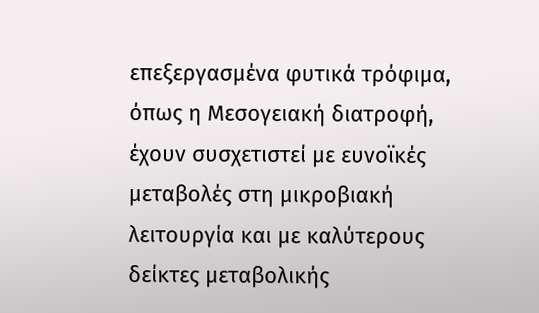επεξεργασμένα φυτικά τρόφιμα, όπως η Μεσογειακή διατροφή, έχουν συσχετιστεί με ευνοϊκές μεταβολές στη μικροβιακή λειτουργία και με καλύτερους δείκτες μεταβολικής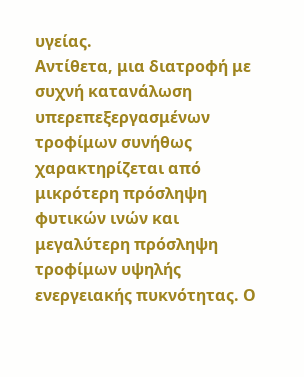υγείας.
Αντίθετα, μια διατροφή με συχνή κατανάλωση υπερεπεξεργασμένων τροφίμων συνήθως χαρακτηρίζεται από μικρότερη πρόσληψη φυτικών ινών και μεγαλύτερη πρόσληψη τροφίμων υψηλής ενεργειακής πυκνότητας. Ο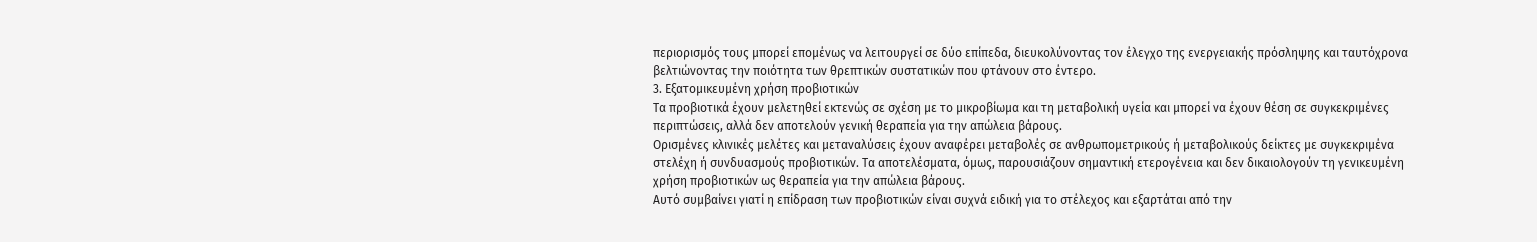περιορισμός τους μπορεί επομένως να λειτουργεί σε δύο επίπεδα, διευκολύνοντας τον έλεγχο της ενεργειακής πρόσληψης και ταυτόχρονα βελτιώνοντας την ποιότητα των θρεπτικών συστατικών που φτάνουν στο έντερο.
3. Εξατομικευμένη χρήση προβιοτικών
Τα προβιοτικά έχουν μελετηθεί εκτενώς σε σχέση με το μικροβίωμα και τη μεταβολική υγεία και μπορεί να έχουν θέση σε συγκεκριμένες περιπτώσεις, αλλά δεν αποτελούν γενική θεραπεία για την απώλεια βάρους.
Ορισμένες κλινικές μελέτες και μεταναλύσεις έχουν αναφέρει μεταβολές σε ανθρωπομετρικούς ή μεταβολικούς δείκτες με συγκεκριμένα στελέχη ή συνδυασμούς προβιοτικών. Τα αποτελέσματα, όμως, παρουσιάζουν σημαντική ετερογένεια και δεν δικαιολογούν τη γενικευμένη χρήση προβιοτικών ως θεραπεία για την απώλεια βάρους.
Αυτό συμβαίνει γιατί η επίδραση των προβιοτικών είναι συχνά ειδική για το στέλεχος και εξαρτάται από την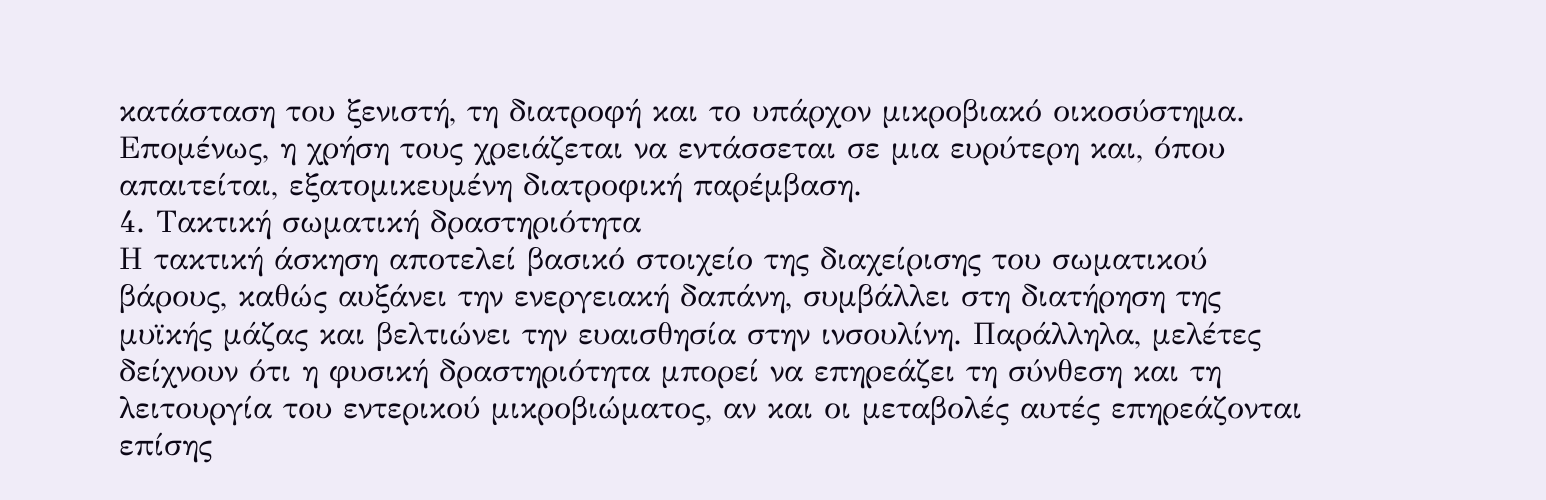κατάσταση του ξενιστή, τη διατροφή και το υπάρχον μικροβιακό οικοσύστημα. Επομένως, η χρήση τους χρειάζεται να εντάσσεται σε μια ευρύτερη και, όπου απαιτείται, εξατομικευμένη διατροφική παρέμβαση.
4. Τακτική σωματική δραστηριότητα
Η τακτική άσκηση αποτελεί βασικό στοιχείο της διαχείρισης του σωματικού βάρους, καθώς αυξάνει την ενεργειακή δαπάνη, συμβάλλει στη διατήρηση της μυϊκής μάζας και βελτιώνει την ευαισθησία στην ινσουλίνη. Παράλληλα, μελέτες δείχνουν ότι η φυσική δραστηριότητα μπορεί να επηρεάζει τη σύνθεση και τη λειτουργία του εντερικού μικροβιώματος, αν και οι μεταβολές αυτές επηρεάζονται επίσης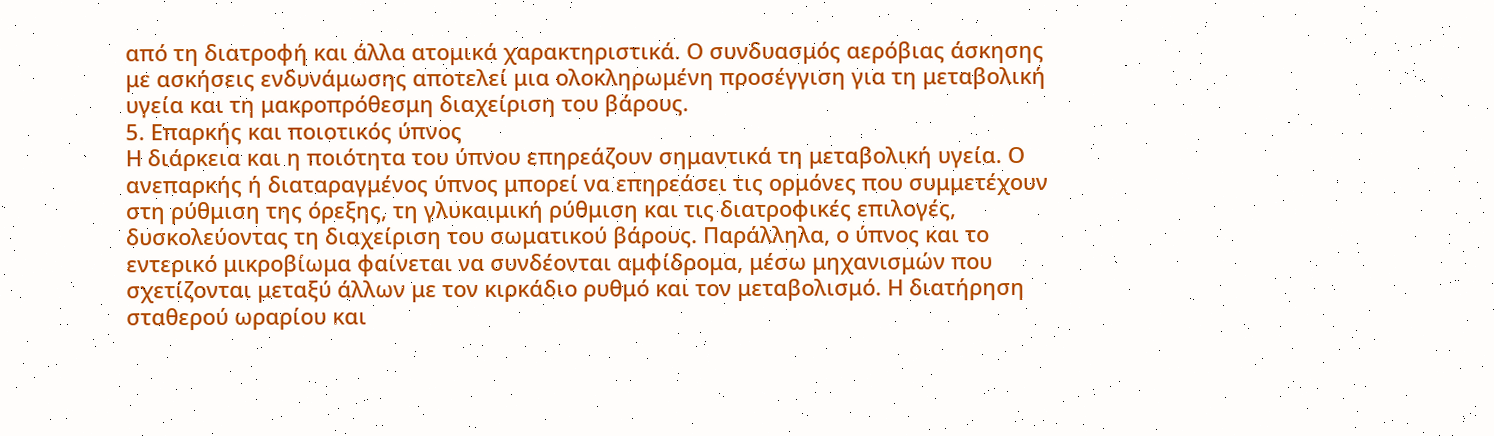από τη διατροφή και άλλα ατομικά χαρακτηριστικά. Ο συνδυασμός αερόβιας άσκησης με ασκήσεις ενδυνάμωσης αποτελεί μια ολοκληρωμένη προσέγγιση για τη μεταβολική υγεία και τη μακροπρόθεσμη διαχείριση του βάρους.
5. Επαρκής και ποιοτικός ύπνος
Η διάρκεια και η ποιότητα του ύπνου επηρεάζουν σημαντικά τη μεταβολική υγεία. Ο ανεπαρκής ή διαταραγμένος ύπνος μπορεί να επηρεάσει τις ορμόνες που συμμετέχουν στη ρύθμιση της όρεξης, τη γλυκαιμική ρύθμιση και τις διατροφικές επιλογές, δυσκολεύοντας τη διαχείριση του σωματικού βάρους. Παράλληλα, ο ύπνος και το εντερικό μικροβίωμα φαίνεται να συνδέονται αμφίδρομα, μέσω μηχανισμών που σχετίζονται μεταξύ άλλων με τον κιρκάδιο ρυθμό και τον μεταβολισμό. Η διατήρηση σταθερού ωραρίου και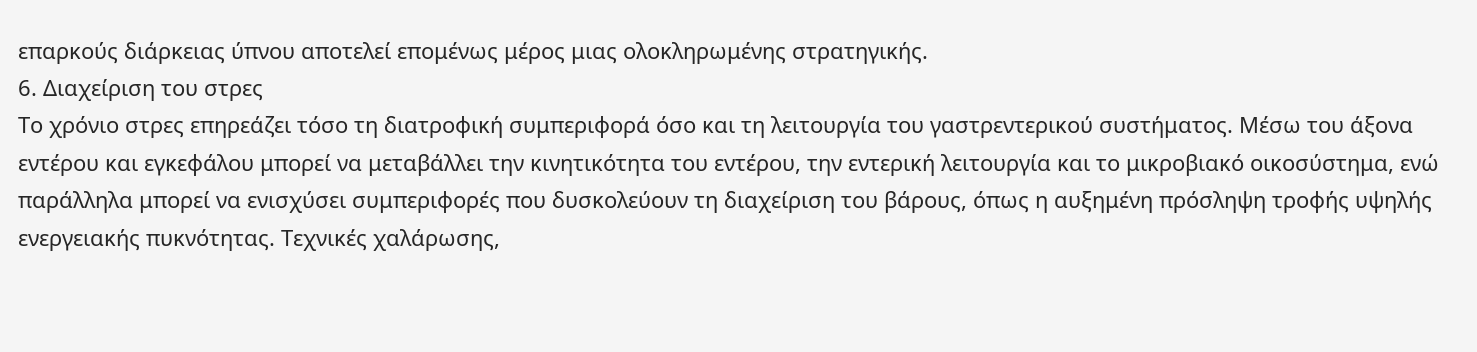επαρκούς διάρκειας ύπνου αποτελεί επομένως μέρος μιας ολοκληρωμένης στρατηγικής.
6. Διαχείριση του στρες
Το χρόνιο στρες επηρεάζει τόσο τη διατροφική συμπεριφορά όσο και τη λειτουργία του γαστρεντερικού συστήματος. Μέσω του άξονα εντέρου και εγκεφάλου μπορεί να μεταβάλλει την κινητικότητα του εντέρου, την εντερική λειτουργία και το μικροβιακό οικοσύστημα, ενώ παράλληλα μπορεί να ενισχύσει συμπεριφορές που δυσκολεύουν τη διαχείριση του βάρους, όπως η αυξημένη πρόσληψη τροφής υψηλής ενεργειακής πυκνότητας. Τεχνικές χαλάρωσης,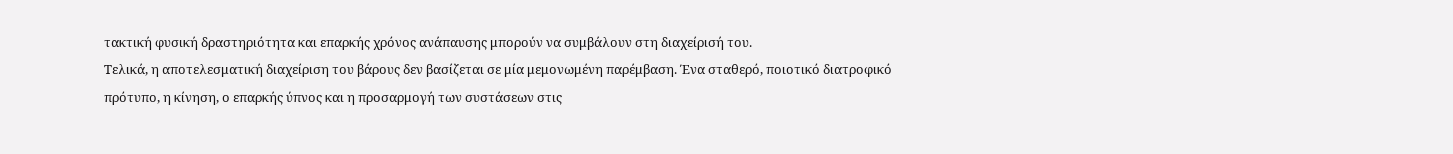τακτική φυσική δραστηριότητα και επαρκής χρόνος ανάπαυσης μπορούν να συμβάλουν στη διαχείρισή του.
Τελικά, η αποτελεσματική διαχείριση του βάρους δεν βασίζεται σε μία μεμονωμένη παρέμβαση. Ένα σταθερό, ποιοτικό διατροφικό πρότυπο, η κίνηση, ο επαρκής ύπνος και η προσαρμογή των συστάσεων στις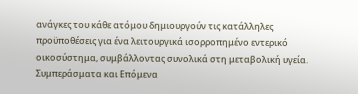ανάγκες του κάθε ατόμου δημιουργούν τις κατάλληλες προϋποθέσεις για ένα λειτουργικά ισορροπημένο εντερικό οικοσύστημα, συμβάλλοντας συνολικά στη μεταβολική υγεία.
Συμπεράσματα και Επόμενα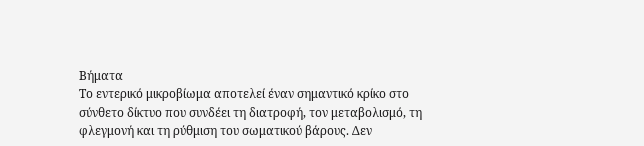Βήματα
Το εντερικό μικροβίωμα αποτελεί έναν σημαντικό κρίκο στο σύνθετο δίκτυο που συνδέει τη διατροφή, τον μεταβολισμό, τη φλεγμονή και τη ρύθμιση του σωματικού βάρους. Δεν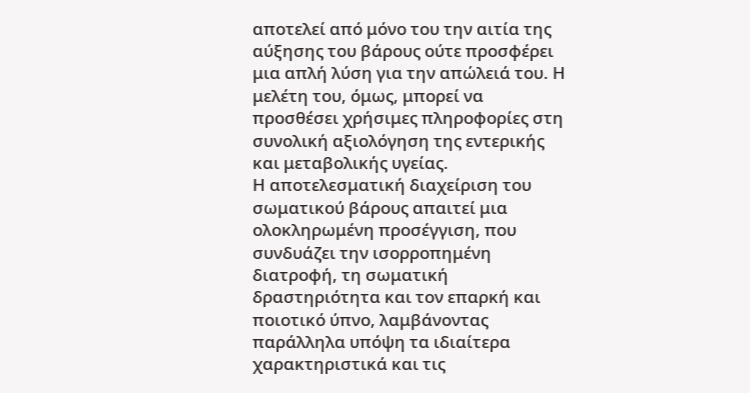αποτελεί από μόνο του την αιτία της αύξησης του βάρους ούτε προσφέρει μια απλή λύση για την απώλειά του. Η μελέτη του, όμως, μπορεί να προσθέσει χρήσιμες πληροφορίες στη συνολική αξιολόγηση της εντερικής και μεταβολικής υγείας.
Η αποτελεσματική διαχείριση του σωματικού βάρους απαιτεί μια ολοκληρωμένη προσέγγιση, που συνδυάζει την ισορροπημένη διατροφή, τη σωματική δραστηριότητα και τον επαρκή και ποιοτικό ύπνο, λαμβάνοντας παράλληλα υπόψη τα ιδιαίτερα χαρακτηριστικά και τις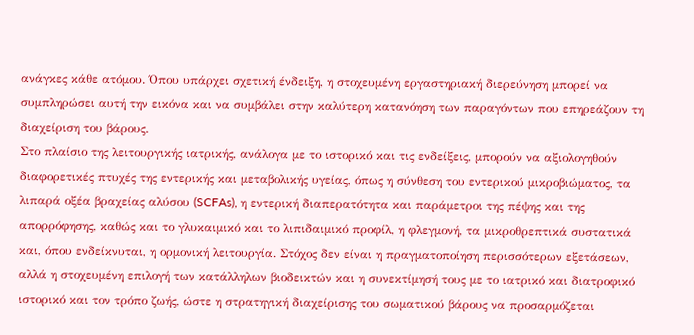ανάγκες κάθε ατόμου. Όπου υπάρχει σχετική ένδειξη, η στοχευμένη εργαστηριακή διερεύνηση μπορεί να συμπληρώσει αυτή την εικόνα και να συμβάλει στην καλύτερη κατανόηση των παραγόντων που επηρεάζουν τη διαχείριση του βάρους.
Στο πλαίσιο της λειτουργικής ιατρικής, ανάλογα με το ιστορικό και τις ενδείξεις, μπορούν να αξιολογηθούν διαφορετικές πτυχές της εντερικής και μεταβολικής υγείας, όπως η σύνθεση του εντερικού μικροβιώματος, τα λιπαρά οξέα βραχείας αλύσου (SCFAs), η εντερική διαπερατότητα και παράμετροι της πέψης και της απορρόφησης, καθώς και το γλυκαιμικό και το λιπιδαιμικό προφίλ, η φλεγμονή, τα μικροθρεπτικά συστατικά και, όπου ενδείκνυται, η ορμονική λειτουργία. Στόχος δεν είναι η πραγματοποίηση περισσότερων εξετάσεων, αλλά η στοχευμένη επιλογή των κατάλληλων βιοδεικτών και η συνεκτίμησή τους με το ιατρικό και διατροφικό ιστορικό και τον τρόπο ζωής, ώστε η στρατηγική διαχείρισης του σωματικού βάρους να προσαρμόζεται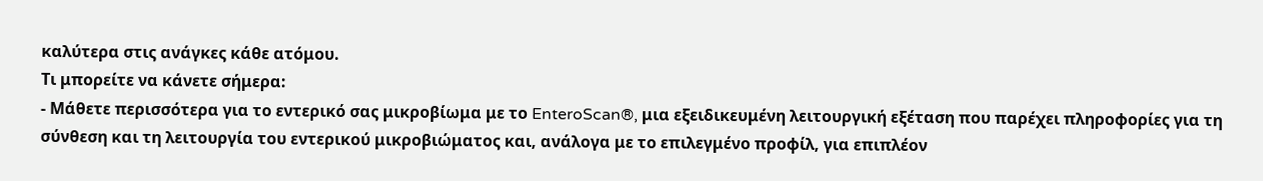καλύτερα στις ανάγκες κάθε ατόμου.
Τι μπορείτε να κάνετε σήμερα:
- Μάθετε περισσότερα για το εντερικό σας μικροβίωμα με το EnteroScan®, μια εξειδικευμένη λειτουργική εξέταση που παρέχει πληροφορίες για τη σύνθεση και τη λειτουργία του εντερικού μικροβιώματος και, ανάλογα με το επιλεγμένο προφίλ, για επιπλέον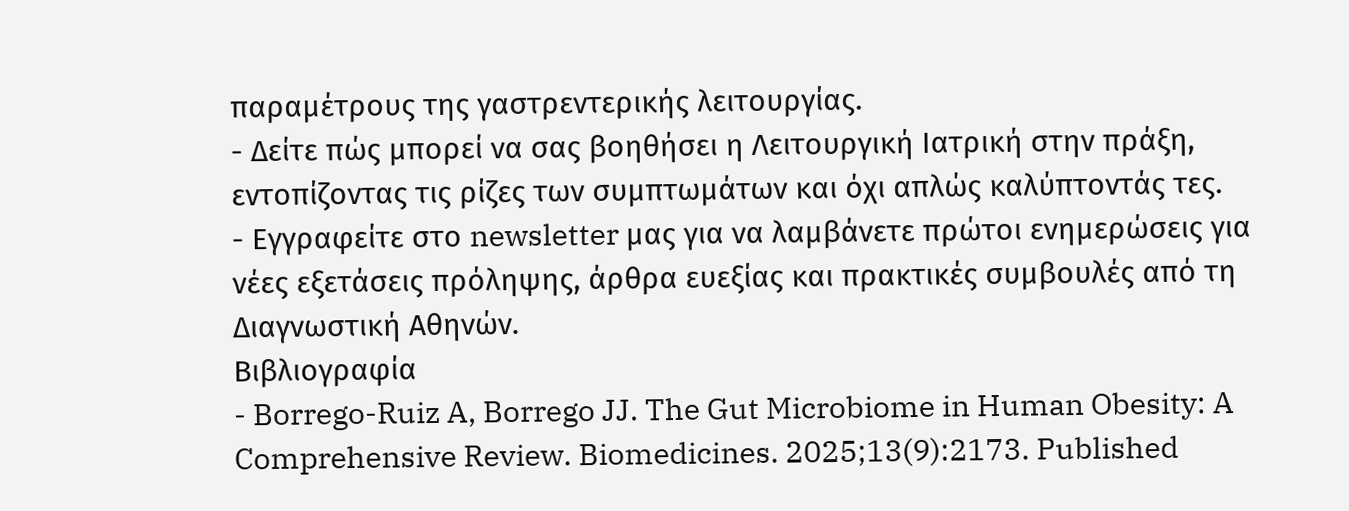παραμέτρους της γαστρεντερικής λειτουργίας.
- Δείτε πώς μπορεί να σας βοηθήσει η Λειτουργική Ιατρική στην πράξη, εντοπίζοντας τις ρίζες των συμπτωμάτων και όχι απλώς καλύπτοντάς τες.
- Εγγραφείτε στο newsletter μας για να λαμβάνετε πρώτοι ενημερώσεις για νέες εξετάσεις πρόληψης, άρθρα ευεξίας και πρακτικές συμβουλές από τη Διαγνωστική Αθηνών.
Βιβλιογραφία
- Borrego-Ruiz A, Borrego JJ. The Gut Microbiome in Human Obesity: A Comprehensive Review. Biomedicines. 2025;13(9):2173. Published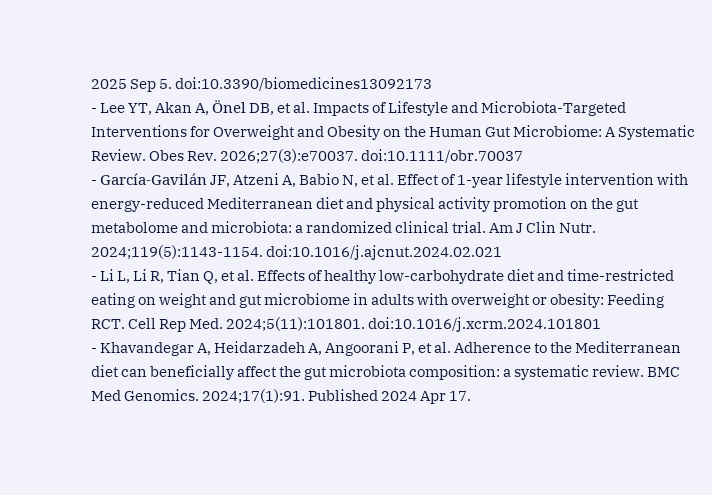2025 Sep 5. doi:10.3390/biomedicines13092173
- Lee YT, Akan A, Önel DB, et al. Impacts of Lifestyle and Microbiota-Targeted Interventions for Overweight and Obesity on the Human Gut Microbiome: A Systematic Review. Obes Rev. 2026;27(3):e70037. doi:10.1111/obr.70037
- García-Gavilán JF, Atzeni A, Babio N, et al. Effect of 1-year lifestyle intervention with energy-reduced Mediterranean diet and physical activity promotion on the gut metabolome and microbiota: a randomized clinical trial. Am J Clin Nutr. 2024;119(5):1143-1154. doi:10.1016/j.ajcnut.2024.02.021
- Li L, Li R, Tian Q, et al. Effects of healthy low-carbohydrate diet and time-restricted eating on weight and gut microbiome in adults with overweight or obesity: Feeding RCT. Cell Rep Med. 2024;5(11):101801. doi:10.1016/j.xcrm.2024.101801
- Khavandegar A, Heidarzadeh A, Angoorani P, et al. Adherence to the Mediterranean diet can beneficially affect the gut microbiota composition: a systematic review. BMC Med Genomics. 2024;17(1):91. Published 2024 Apr 17.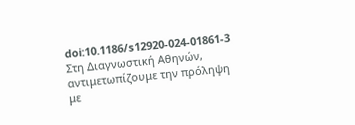doi:10.1186/s12920-024-01861-3
Στη Διαγνωστική Αθηνών, αντιμετωπίζουμε την πρόληψη με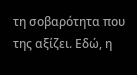τη σοβαρότητα που της αξίζει. Εδώ, η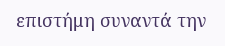επιστήμη συναντά την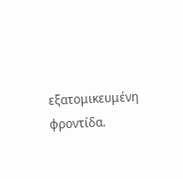εξατομικευμένη φροντίδα.